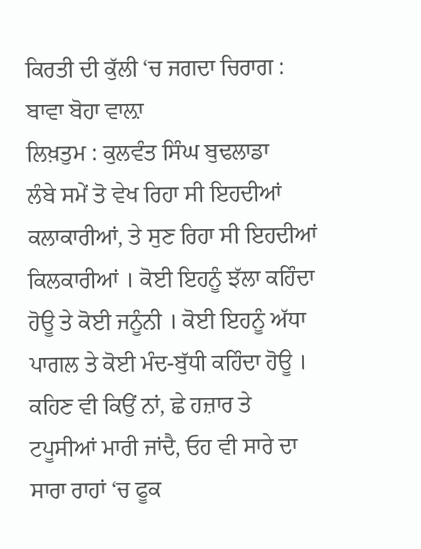ਕਿਰਤੀ ਦੀ ਕੁੱਲੀ ‘ਚ ਜਗਦਾ ਚਿਰਾਗ : ਬਾਵਾ ਬੋਹਾ ਵਾਲ਼ਾ
ਲਿਖ਼ਤੁਮ : ਕੁਲਵੰਤ ਸਿੰਘ ਬੁਢਲਾਡਾ
ਲੰਬੇ ਸਮੇਂ ਤੋ ਵੇਖ ਰਿਹਾ ਸੀ ਇਹਦੀਆਂ ਕਲਾਕਾਰੀਆਂ, ਤੇ ਸੁਣ ਰਿਹਾ ਸੀ ਇਹਦੀਆਂ ਕਿਲਕਾਰੀਆਂ । ਕੋਈ ਇਹਨੂੰ ਝੱਲਾ ਕਹਿੰਦਾ ਹੋਊ ਤੇ ਕੋਈ ਜਨੂੰਨੀ । ਕੋਈ ਇਹਨੂੰ ਅੱਧਾ ਪਾਗਲ ਤੇ ਕੋਈ ਮੰਦ-ਬੁੱਧੀ ਕਹਿੰਦਾ ਹੋਊ । ਕਹਿਣ ਵੀ ਕਿਉਂ ਨਾਂ, ਛੇ ਹਜ਼ਾਰ ਤੇ ਟਪੂਸੀਆਂ ਮਾਰੀ ਜਾਂਦੈ, ਓਹ ਵੀ ਸਾਰੇ ਦਾ ਸਾਰਾ ਰਾਹਾਂ ‘ਚ ਫੂਕ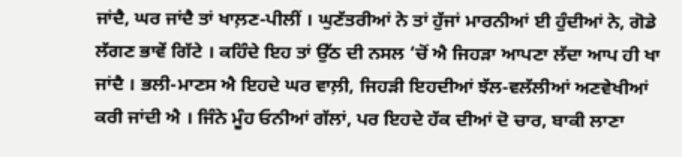ਜਾਂਦੈ, ਘਰ ਜਾਂਦੈ ਤਾਂ ਖਾਲ਼ਣ-ਪੀਲੀਂ । ਘੁਣੱਤਰੀਆਂ ਨੇ ਤਾਂ ਹੁੱਜਾਂ ਮਾਰਨੀਆਂ ਈ ਹੁੰਦੀਆਂ ਨੇ, ਗੋਡੇ ਲੱਗਣ ਭਾਵੇਂ ਗਿੱਟੇ । ਕਹਿੰਦੇ ਇਹ ਤਾਂ ਉੱਠ ਦੀ ਨਸਲ ‘ਚੋਂ ਐ ਜਿਹੜਾ ਆਪਣਾ ਲੱਦਾ ਆਪ ਹੀ ਖਾ ਜਾਂਦੈ । ਭਲੀ-ਮਾਣਸ ਐ ਇਹਦੇ ਘਰ ਵਾਲ਼ੀ, ਜਿਹੜੀ ਇਹਦੀਆਂ ਝੱਲ-ਵਲੱਲੀਆਂ ਅਣਵੇਖੀਆਂ ਕਰੀ ਜਾਂਦੀ ਐ । ਜਿੰਨੇ ਮੂੰਹ ਓਨੀਆਂ ਗੱਲਾਂ, ਪਰ ਇਹਦੇ ਹੱਕ ਦੀਆਂ ਦੋ ਚਾਰ, ਬਾਕੀ ਲਾਣਾ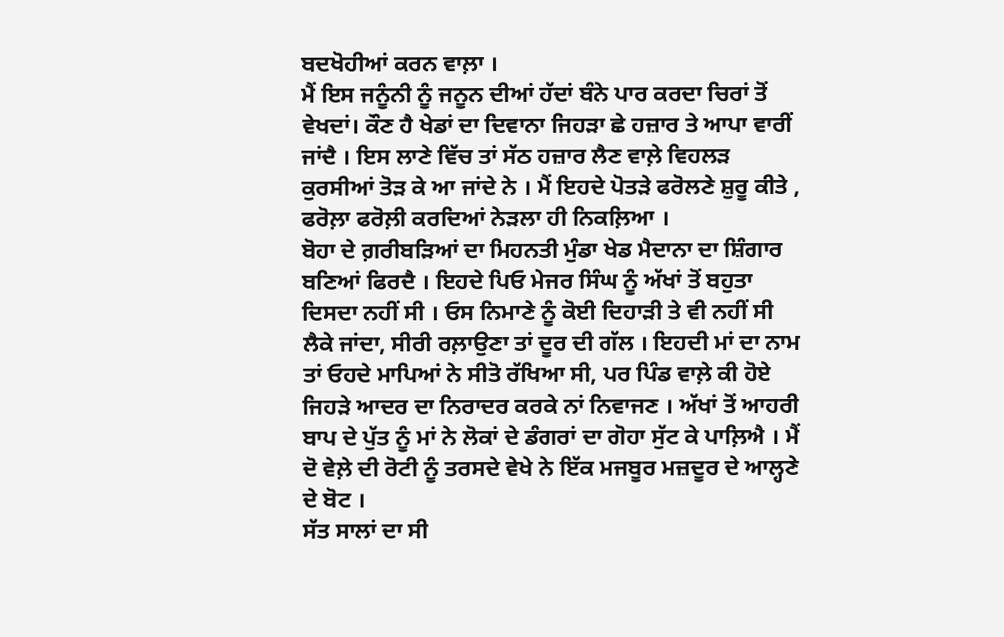ਬਦਖੋਹੀਆਂ ਕਰਨ ਵਾਲ਼ਾ ।
ਮੈਂ ਇਸ ਜਨੂੰਨੀ ਨੂੰ ਜਨੂਨ ਦੀਆਂ ਹੱਦਾਂ ਬੰਨੇ ਪਾਰ ਕਰਦਾ ਚਿਰਾਂ ਤੋਂ ਵੇਖਦਾਂ। ਕੌਣ ਹੈ ਖੇਡਾਂ ਦਾ ਦਿਵਾਨਾ ਜਿਹੜਾ ਛੇ ਹਜ਼ਾਰ ਤੇ ਆਪਾ ਵਾਰੀਂ ਜਾਂਦੈ । ਇਸ ਲਾਣੇ ਵਿੱਚ ਤਾਂ ਸੱਠ ਹਜ਼ਾਰ ਲੈਣ ਵਾਲ਼ੇ ਵਿਹਲੜ ਕੁਰਸੀਆਂ ਤੋੜ ਕੇ ਆ ਜਾਂਦੇ ਨੇ । ਮੈਂ ਇਹਦੇ ਪੋਤੜੇ ਫਰੋਲਣੇ ਸ਼ੁਰੂ ਕੀਤੇ , ਫਰੋਲ਼ਾ ਫਰੋਲ਼ੀ ਕਰਦਿਆਂ ਨੇੜਲਾ ਹੀ ਨਿਕਲ਼ਿਆ ।
ਬੋਹਾ ਦੇ ਗ਼ਰੀਬੜਿਆਂ ਦਾ ਮਿਹਨਤੀ ਮੁੰਡਾ ਖੇਡ ਮੈਦਾਨਾ ਦਾ ਸ਼ਿੰਗਾਰ ਬਣਿਆਂ ਫਿਰਦੈ । ਇਹਦੇ ਪਿਓ ਮੇਜਰ ਸਿੰਘ ਨੂੰ ਅੱਖਾਂ ਤੋਂ ਬਹੁਤਾ ਦਿਸਦਾ ਨਹੀਂ ਸੀ । ਓਸ ਨਿਮਾਣੇ ਨੂੰ ਕੋਈ ਦਿਹਾੜੀ ਤੇ ਵੀ ਨਹੀਂ ਸੀ ਲੈਕੇ ਜਾਂਦਾ, ਸੀਰੀ ਰਲ਼ਾਉਣਾ ਤਾਂ ਦੂਰ ਦੀ ਗੱਲ । ਇਹਦੀ ਮਾਂ ਦਾ ਨਾਮ ਤਾਂ ਓਹਦੇ ਮਾਪਿਆਂ ਨੇ ਸੀਤੋ ਰੱਖਿਆ ਸੀ, ਪਰ ਪਿੰਡ ਵਾਲ਼ੇ ਕੀ ਹੋਏ ਜਿਹੜੇ ਆਦਰ ਦਾ ਨਿਰਾਦਰ ਕਰਕੇ ਨਾਂ ਨਿਵਾਜਣ । ਅੱਖਾਂ ਤੋਂ ਆਹਰੀ ਬਾਪ ਦੇ ਪੁੱਤ ਨੂੰ ਮਾਂ ਨੇ ਲੋਕਾਂ ਦੇ ਡੰਗਰਾਂ ਦਾ ਗੋਹਾ ਸੁੱਟ ਕੇ ਪਾਲ਼ਿਐ । ਮੈਂ ਦੋ ਵੇਲ਼ੇ ਦੀ ਰੋਟੀ ਨੂੰ ਤਰਸਦੇ ਵੇਖੇ ਨੇ ਇੱਕ ਮਜਬੂਰ ਮਜ਼ਦੂਰ ਦੇ ਆਲ੍ਹਣੇ ਦੇ ਬੋਟ ।
ਸੱਤ ਸਾਲਾਂ ਦਾ ਸੀ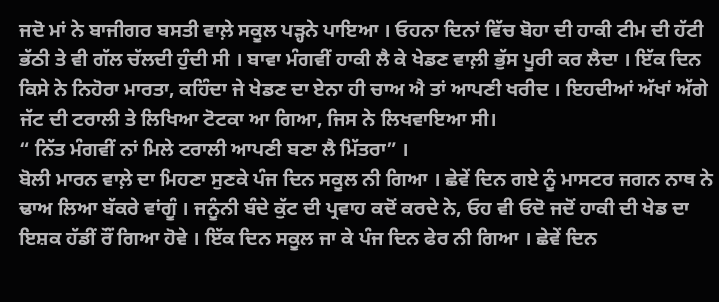ਜਦੋ ਮਾਂ ਨੇ ਬਾਜੀਗਰ ਬਸਤੀ ਵਾਲ਼ੇ ਸਕੂਲ ਪੜ੍ਹਨੇ ਪਾਇਆ । ਓਹਨਾ ਦਿਨਾਂ ਵਿੱਚ ਬੋਹਾ ਦੀ ਹਾਕੀ ਟੀਮ ਦੀ ਹੱਟੀ ਭੱਠੀ ਤੇ ਵੀ ਗੱਲ ਚੱਲਦੀ ਹੁੰਦੀ ਸੀ । ਬਾਵਾ ਮੰਗਵੀਂ ਹਾਕੀ ਲੈ ਕੇ ਖੇਡਣ ਵਾਲ਼ੀ ਭੁੱਸ ਪੂਰੀ ਕਰ ਲੈਦਾ । ਇੱਕ ਦਿਨ ਕਿਸੇ ਨੇ ਨਿਹੋਰਾ ਮਾਰਤਾ, ਕਹਿੰਦਾ ਜੇ ਖੇਡਣ ਦਾ ਏਨਾ ਹੀ ਚਾਅ ਐ ਤਾਂ ਆਪਣੀ ਖਰੀਦ । ਇਹਦੀਆਂ ਅੱਖਾਂ ਅੱਗੇ ਜੱਟ ਦੀ ਟਰਾਲੀ ਤੇ ਲਿਖਿਆ ਟੋਟਕਾ ਆ ਗਿਆ, ਜਿਸ ਨੇ ਲਿਖਵਾਇਆ ਸੀ।
“ ਨਿੱਤ ਮੰਗਵੀਂ ਨਾਂ ਮਿਲੇ ਟਰਾਲੀ ਆਪਣੀ ਬਣਾ ਲੈ ਮਿੱਤਰਾ” ।
ਬੋਲੀ ਮਾਰਨ ਵਾਲ਼ੇ ਦਾ ਮਿਹਣਾ ਸੁਣਕੇ ਪੰਜ ਦਿਨ ਸਕੂਲ ਨੀ ਗਿਆ । ਛੇਵੇਂ ਦਿਨ ਗਏ ਨੂੰ ਮਾਸਟਰ ਜਗਨ ਨਾਥ ਨੇ ਢਾਅ ਲਿਆ ਬੱਕਰੇ ਵਾਂਗੂੰ । ਜਨੂੰਨੀ ਬੰਦੇ ਕੁੱਟ ਦੀ ਪ੍ਰਵਾਹ ਕਦੋਂ ਕਰਦੇ ਨੇ, ਓਹ ਵੀ ਓਦੋ ਜਦੋਂ ਹਾਕੀ ਦੀ ਖੇਡ ਦਾ ਇਸ਼ਕ ਹੱਡੀਂ ਰੌਂ ਗਿਆ ਹੋਵੇ । ਇੱਕ ਦਿਨ ਸਕੂਲ ਜਾ ਕੇ ਪੰਜ ਦਿਨ ਫੇਰ ਨੀ ਗਿਆ । ਛੇਵੇਂ ਦਿਨ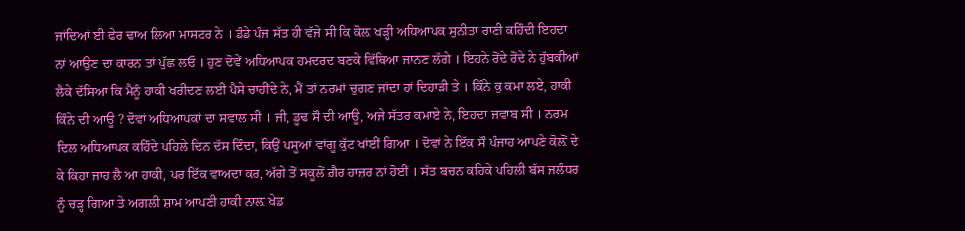ਜਾਂਦਿਆਂ ਈ ਫੇਰ ਢਾਅ ਲਿਆ ਮਾਸਟਰ ਨੇ । ਡੰਡੇ ਪੰਜ ਸੱਤ ਹੀ ਵੱਜੇ ਸੀ ਕਿ ਕੋਲ਼ ਖੜ੍ਹੀ ਅਧਿਆਪਕ ਸੁਨੀਤਾ ਰਾਣੀ ਕਹਿੰਦੀ ਇਹਦਾ ਨਾਂ ਆਉਣ ਦਾ ਕਾਰਨ ਤਾਂ ਪੁੱਛ ਲਓ । ਹੁਣ ਦੋਵੇਂ ਅਧਿਆਪਕ ਹਮਦਰਦ ਬਣਕੇ ਵਿੱਥਿਆ ਜਾਨਣ ਲੱਗੇ । ਇਹਨੇ ਰੋਂਦੇ ਰੋਂਦੇ ਨੇ ਹੁੱਬਕੀਆਂ ਲੈਕੇ ਦੱਸਿਆ ਕਿ ਮੈਨੂੰ ਹਾਕੀ ਖਰੀਦਣ ਲਈ ਪੈਸੇ ਚਾਹੀਂਦੇ ਨੇ, ਮੈਂ ਤਾਂ ਨਰਮਾਂ ਚੁਗਣ ਜਾਂਦਾ ਹਾਂ ਦਿਹਾੜੀ ਤੇ । ਕਿੰਨੇ ਕੁ ਕਮਾ ਲਏ, ਹਾਕੀ ਕਿੰਨੇ ਦੀ ਆਊ ? ਦੋਵਾਂ ਅਧਿਆਪਕਾਂ ਦਾ ਸਵਾਲ ਸੀ । ਜੀ, ਡੂਢ ਸੌ ਦੀ ਆਊ, ਅਜੇ ਸੱਤਰ ਕਮਾਏ ਨੇ, ਇਹਦਾ ਜਵਾਬ ਸੀ । ਨਰਮ ਦਿਲ ਅਧਿਆਪਕ ਕਹਿੰਦੇ ਪਹਿਲੇ ਦਿਨ ਦੱਸ ਦਿੰਦਾ, ਕਿਉਂ ਪਸੂਆਂ ਵਾਂਗੂ ਕੁੱਟ ਖਾਂਈਂ ਗਿਆ । ਦੋਵਾਂ ਨੇ ਇੱਕ ਸੌ ਪੰਜਾਹ ਆਪਣੇ ਕੋਲ਼ੋਂ ਦੇ ਕੇ ਕਿਹਾ ਜਾਹ ਲੈ ਆ ਹਾਕੀ, ਪਰ ਇੱਕ ਵਾਅਦਾ ਕਰ, ਅੱਗੇ ਤੋਂ ਸਕੂਲੋਂ ਗ਼ੈਰ ਹਾਜ਼ਰ ਨਾਂ ਹੋਈਂ । ਸੱਤ ਬਚਨ ਕਹਿਕੇ ਪਹਿਲੀ ਬੱਸ ਜਲੰਧਰ ਨੂੰ ਚੜ੍ਹ ਗਿਆ ਤੇ ਅਗਲੀ ਸ਼ਾਮ ਆਪਣੀ ਹਾਕੀ ਨਾਲ਼ ਖੇਡ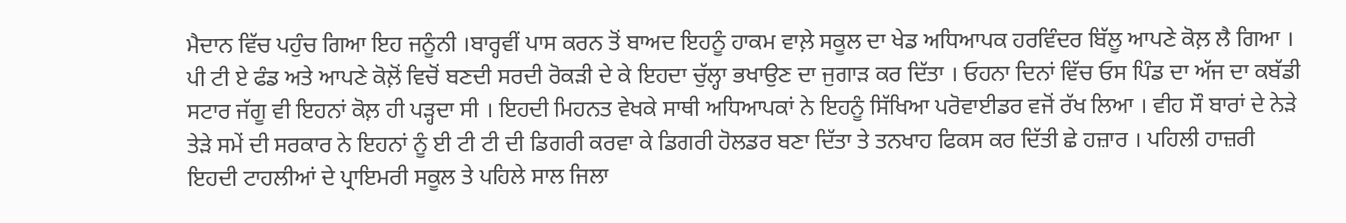ਮੈਦਾਨ ਵਿੱਚ ਪਹੁੰਚ ਗਿਆ ਇਹ ਜਨੂੰਨੀ ।ਬਾਰ੍ਹਵੀਂ ਪਾਸ ਕਰਨ ਤੋਂ ਬਾਅਦ ਇਹਨੂੰ ਹਾਕਮ ਵਾਲ਼ੇ ਸਕੂਲ ਦਾ ਖੇਡ ਅਧਿਆਪਕ ਹਰਵਿੰਦਰ ਬਿੱਲੂ ਆਪਣੇ ਕੋਲ਼ ਲੈ ਗਿਆ । ਪੀ ਟੀ ਏ ਫੰਡ ਅਤੇ ਆਪਣੇ ਕੋਲ਼ੋਂ ਵਿਚੋਂ ਬਣਦੀ ਸਰਦੀ ਰੋਕੜੀ ਦੇ ਕੇ ਇਹਦਾ ਚੁੱਲ੍ਹਾ ਭਖਾਉਣ ਦਾ ਜੁਗਾੜ ਕਰ ਦਿੱਤਾ । ਓਹਨਾ ਦਿਨਾਂ ਵਿੱਚ ਓਸ ਪਿੰਡ ਦਾ ਅੱਜ ਦਾ ਕਬੱਡੀ ਸਟਾਰ ਜੱਗੂ ਵੀ ਇਹਨਾਂ ਕੋਲ਼ ਹੀ ਪੜ੍ਹਦਾ ਸੀ । ਇਹਦੀ ਮਿਹਨਤ ਵੇਖਕੇ ਸਾਥੀ ਅਧਿਆਪਕਾਂ ਨੇ ਇਹਨੂੰ ਸਿੱਖਿਆ ਪਰੋਵਾਈਡਰ ਵਜੋਂ ਰੱਖ ਲਿਆ । ਵੀਹ ਸੌ ਬਾਰਾਂ ਦੇ ਨੇੜੇ ਤੇੜੇ ਸਮੇਂ ਦੀ ਸਰਕਾਰ ਨੇ ਇਹਨਾਂ ਨੂੰ ਈ ਟੀ ਟੀ ਦੀ ਡਿਗਰੀ ਕਰਵਾ ਕੇ ਡਿਗਰੀ ਹੋਲਡਰ ਬਣਾ ਦਿੱਤਾ ਤੇ ਤਨਖਾਹ ਫਿਕਸ ਕਰ ਦਿੱਤੀ ਛੇ ਹਜ਼ਾਰ । ਪਹਿਲੀ ਹਾਜ਼ਰੀ ਇਹਦੀ ਟਾਹਲੀਆਂ ਦੇ ਪ੍ਰਾਇਮਰੀ ਸਕੂਲ ਤੇ ਪਹਿਲੇ ਸਾਲ ਜਿਲਾ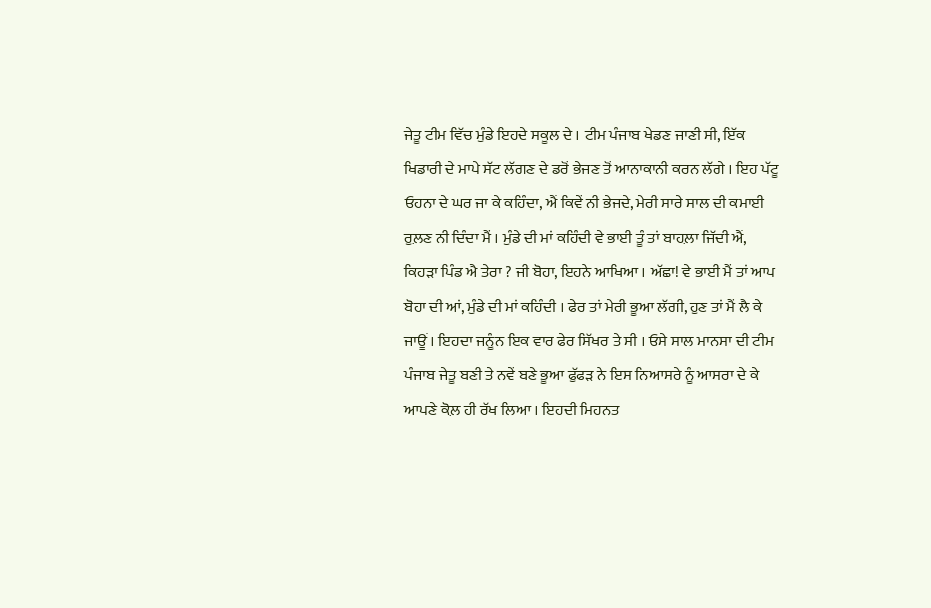ਜੇਤੂ ਟੀਮ ਵਿੱਚ ਮੁੰਡੇ ਇਹਦੇ ਸਕੂਲ ਦੇ । ਟੀਮ ਪੰਜਾਬ ਖੇਡਣ ਜਾਣੀ ਸੀ, ਇੱਕ ਖਿਡਾਰੀ ਦੇ ਮਾਪੇ ਸੱਟ ਲੱਗਣ ਦੇ ਡਰੋਂ ਭੇਜਣ ਤੋਂ ਆਨਾਕਾਨੀ ਕਰਨ ਲੱਗੇ । ਇਹ ਪੱਟੂ ਓਹਨਾ ਦੇ ਘਰ ਜਾ ਕੇ ਕਹਿੰਦਾ, ਐਂ ਕਿਵੇਂ ਨੀ ਭੇਜਦੇ, ਮੇਰੀ ਸਾਰੇ ਸਾਲ ਦੀ ਕਮਾਈ ਰੁਲ਼ਣ ਨੀ ਦਿੰਦਾ ਮੈਂ । ਮੁੰਡੇ ਦੀ ਮਾਂ ਕਹਿੰਦੀ ਵੇ ਭਾਈ ਤੂੰ ਤਾਂ ਬਾਹਲ਼ਾ ਜਿੱਦੀ ਐਂ, ਕਿਹੜਾ ਪਿੰਡ ਐ ਤੇਰਾ ? ਜੀ ਬੋਹਾ, ਇਹਨੇ ਆਖਿਆ । ਅੱਛਾ! ਵੇ ਭਾਈ ਮੈਂ ਤਾਂ ਆਪ ਬੋਹਾ ਦੀ ਆਂ, ਮੁੰਡੇ ਦੀ ਮਾਂ ਕਹਿੰਦੀ । ਫੇਰ ਤਾਂ ਮੇਰੀ ਭੂਆ ਲੱਗੀ, ਹੁਣ ਤਾਂ ਮੈਂ ਲੈ ਕੇ ਜਾਊਂ । ਇਹਦਾ ਜਨੂੰਨ ਇਕ ਵਾਰ ਫੇਰ ਸਿੱਖਰ ਤੇ ਸੀ । ਓਸੇ ਸਾਲ ਮਾਨਸਾ ਦੀ ਟੀਮ ਪੰਜਾਬ ਜੇਤੂ ਬਣੀ ਤੇ ਨਵੇਂ ਬਣੇ ਭੂਆ ਫੁੱਫੜ ਨੇ ਇਸ ਨਿਆਸਰੇ ਨੂੰ ਆਸਰਾ ਦੇ ਕੇ ਆਪਣੇ ਕੋਲ਼ ਹੀ ਰੱਖ ਲਿਆ । ਇਹਦੀ ਮਿਹਨਤ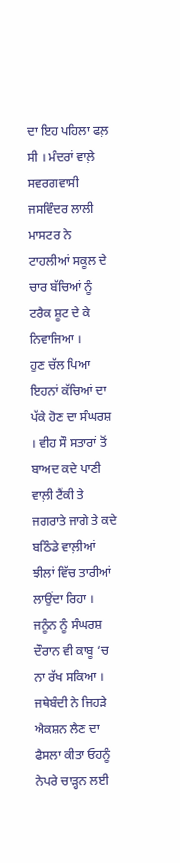ਦਾ ਇਹ ਪਹਿਲਾ ਫਲ਼ ਸੀ । ਮੰਦਰਾਂ ਵਾਲ਼ੇ ਸਵਰਗਵਾਸੀ ਜਸਵਿੰਦਰ ਲਾਲੀ ਮਾਸਟਰ ਨੇ ਟਾਹਲੀਆਂ ਸਕੂਲ ਦੇ ਚਾਰ ਬੱਚਿਆਂ ਨੂੰ ਟਰੈਕ ਸ਼ੂਟ ਦੇ ਕੇ ਨਿਵਾਜਿਆ ।
ਹੁਣ ਚੱਲ ਪਿਆ ਇਹਨਾਂ ਕੱਚਿਆਂ ਦਾ ਪੱਕੇ ਹੋਣ ਦਾ ਸੰਘਰਸ਼ । ਵੀਹ ਸੌ ਸਤਾਰਾਂ ਤੋਂ ਬਾਅਦ ਕਦੇ ਪਾਣੀ ਵਾਲ਼ੀ ਟੈਂਕੀ ਤੇ ਜਗਰਾਤੇ ਜਾਗੇ ਤੇ ਕਦੇ ਬਠਿੰਡੇ ਵਾਲ਼ੀਆਂ ਝੀਲਾਂ ਵਿੱਚ ਤਾਰੀਆਂ ਲਾਉਂਦਾ ਰਿਹਾ । ਜਨੂੰਨ ਨੂੰ ਸੰਘਰਸ਼ ਦੌਰਾਨ ਵੀ ਕਾਬੂ ‘ਚ ਨਾ ਰੱਖ ਸਕਿਆ । ਜਥੇਬੰਦੀ ਨੇ ਜਿਹੜੇ ਐਕਸ਼ਨ ਲੈਣ ਦਾ ਫੈਸਲਾ ਕੀਤਾ ਓਹਨੂੰ ਨੇਪਰੇ ਚਾੜ੍ਹਨ ਲਈ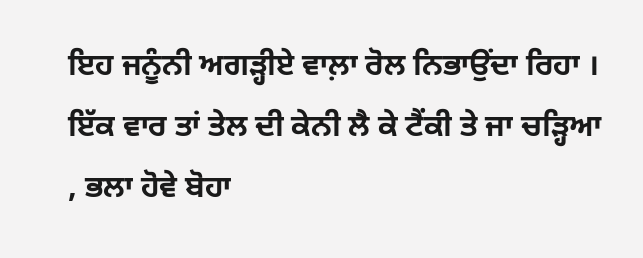ਇਹ ਜਨੂੰਨੀ ਅਗੜ੍ਹੀਏ ਵਾਲ਼ਾ ਰੋਲ ਨਿਭਾਉਂਦਾ ਰਿਹਾ । ਇੱਕ ਵਾਰ ਤਾਂ ਤੇਲ ਦੀ ਕੇਨੀ ਲੈ ਕੇ ਟੈਂਕੀ ਤੇ ਜਾ ਚੜ੍ਹਿਆ , ਭਲਾ ਹੋਵੇ ਬੋਹਾ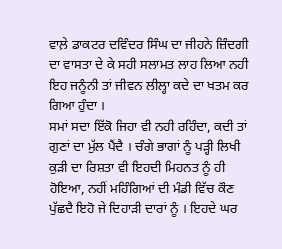ਵਾਲ਼ੇ ਡਾਕਟਰ ਦਵਿੰਦਰ ਸਿੰਘ ਦਾ ਜੀਹਨੇ ਜ਼ਿੰਦਗੀ ਦਾ ਵਾਸਤਾ ਦੇ ਕੇ ਸਹੀ ਸਲਾਮਤ ਲਾਹ ਲਿਆ ਨਹੀ ਇਹ ਜਨੂੰਨੀ ਤਾਂ ਜੀਵਨ ਲੀਲ੍ਹਾ ਕਦੇ ਦਾ ਖਤਮ ਕਰ ਗਿਆ ਹੁੰਦਾ ।
ਸਮਾਂ ਸਦਾ ਇੱਕੋ ਜਿਹਾ ਵੀ ਨਹੀ ਰਹਿੰਦਾ, ਕਦੀ ਤਾਂ ਗੁਣਾਂ ਦਾ ਮੁੱਲ ਪੈਂਦੈ । ਚੰਗੇ ਭਾਗਾਂ ਨੂੰ ਪੜ੍ਹੀ ਲਿਖੀ ਕੁੜੀ ਦਾ ਰਿਸ਼ਤਾ ਵੀ ਇਹਦੀ ਮਿਹਨਤ ਨੂੰ ਹੀ ਹੋਇਆ, ਨਹੀਂ ਮਹਿੰਗਿਆਂ ਦੀ ਮੰਡੀ ਵਿੱਚ ਕੌਣ ਪੁੱਛਦੈ ਇਹੋ ਜੇ ਦਿਹਾੜੀ ਦਾਰਾਂ ਨੂੰ । ਇਹਦੇ ਘਰ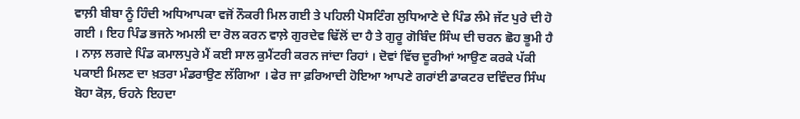ਵਾਲ਼ੀ ਬੀਬਾ ਨੂੰ ਹਿੰਦੀ ਅਧਿਆਪਕਾ ਵਜੋਂ ਨੌਕਰੀ ਮਿਲ ਗਈ ਤੇ ਪਹਿਲੀ ਪੋਸਟਿੰਗ ਲੁਧਿਆਣੇ ਦੇ ਪਿੰਡ ਲੰਮੇ ਜੱਟ ਪੁਰੇ ਦੀ ਹੋ ਗਈ । ਇਹ ਪਿੰਡ ਭਜਨੇ ਅਮਲੀ ਦਾ ਰੋਲ ਕਰਨ ਵਾਲ਼ੇ ਗੁਰਦੇਵ ਢਿੱਲੋਂ ਦਾ ਹੈ ਤੇ ਗੁਰੂ ਗੋਬਿੰਦ ਸਿੰਘ ਦੀ ਚਰਨ ਛੋਹ ਭੂਮੀ ਹੈ । ਨਾਲ਼ ਲਗਦੇ ਪਿੰਡ ਕਮਾਲਪੁਰੇ ਮੈਂ ਕਈ ਸਾਲ ਕੁਮੈਂਟਰੀ ਕਰਨ ਜਾਂਦਾ ਰਿਹਾਂ । ਦੋਵਾਂ ਵਿੱਚ ਦੂਰੀਆਂ ਆਉਣ ਕਰਕੇ ਪੱਕੀ ਪਕਾਈ ਮਿਲਣ ਦਾ ਖ਼ਤਰਾ ਮੰਡਰਾਉਣ ਲੱਗਿਆ । ਫੇਰ ਜਾ ਫ਼ਰਿਆਦੀ ਹੋਇਆ ਆਪਣੇ ਗਰਾਂਈ ਡਾਕਟਰ ਦਵਿੰਦਰ ਸਿੰਘ ਬੋਹਾ ਕੋਲ਼, ਓਹਨੇ ਇਹਦਾ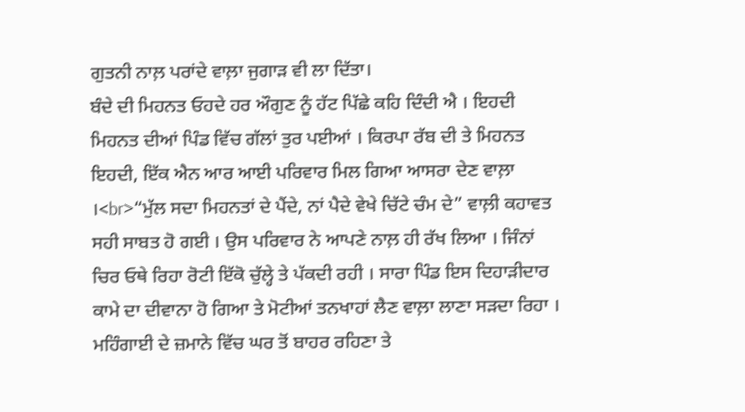ਗੁਤਨੀ ਨਾਲ਼ ਪਰਾਂਦੇ ਵਾਲ਼ਾ ਜੁਗਾੜ ਵੀ ਲਾ ਦਿੱਤਾ।
ਬੰਦੇ ਦੀ ਮਿਹਨਤ ਓਹਦੇ ਹਰ ਔਗੁਣ ਨੂੰ ਹੱਟ ਪਿੱਛੇ ਕਹਿ ਦਿੰਦੀ ਐ । ਇਹਦੀ ਮਿਹਨਤ ਦੀਆਂ ਪਿੰਡ ਵਿੱਚ ਗੱਲਾਂ ਤੁਰ ਪਈਆਂ । ਕਿਰਪਾ ਰੱਬ ਦੀ ਤੇ ਮਿਹਨਤ ਇਹਦੀ, ਇੱਕ ਐਨ ਆਰ ਆਈ ਪਰਿਵਾਰ ਮਿਲ ਗਿਆ ਆਸਰਾ ਦੇਣ ਵਾਲ਼ਾ ।<br>“ਮੁੱਲ ਸਦਾ ਮਿਹਨਤਾਂ ਦੇ ਪੈਂਦੇ, ਨਾਂ ਪੈਦੇ ਵੇਖੇ ਚਿੱਟੇ ਚੰਮ ਦੇ” ਵਾਲ਼ੀ ਕਹਾਵਤ ਸਹੀ ਸਾਬਤ ਹੋ ਗਈ । ਉਸ ਪਰਿਵਾਰ ਨੇ ਆਪਣੇ ਨਾਲ਼ ਹੀ ਰੱਖ ਲਿਆ । ਜਿੰਨਾਂ ਚਿਰ ਓਥੇ ਰਿਹਾ ਰੋਟੀ ਇੱਕੋ ਚੁੱਲ੍ਹੇ ਤੇ ਪੱਕਦੀ ਰਹੀ । ਸਾਰਾ ਪਿੰਡ ਇਸ ਦਿਹਾੜੀਦਾਰ ਕਾਮੇ ਦਾ ਦੀਵਾਨਾ ਹੋ ਗਿਆ ਤੇ ਮੋਟੀਆਂ ਤਨਖਾਹਾਂ ਲੈਣ ਵਾਲ਼ਾ ਲਾਣਾ ਸੜਦਾ ਰਿਹਾ । ਮਹਿੰਗਾਈ ਦੇ ਜ਼ਮਾਨੇ ਵਿੱਚ ਘਰ ਤੋਂ ਬਾਹਰ ਰਹਿਣਾ ਤੇ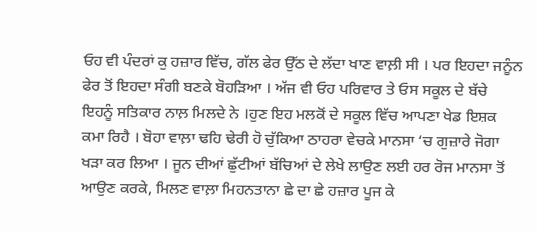ਓਹ ਵੀ ਪੰਦਰਾਂ ਕੁ ਹਜ਼ਾਰ ਵਿੱਚ, ਗੱਲ ਫੇਰ ਉੱਠ ਦੇ ਲੱਦਾ ਖਾਣ ਵਾਲ਼ੀ ਸੀ । ਪਰ ਇਹਦਾ ਜਨੂੰਨ ਫੇਰ ਤੋਂ ਇਹਦਾ ਸੰਗੀ ਬਣਕੇ ਬੋਹੜਿਆ । ਅੱਜ ਵੀ ਓਹ ਪਰਿਵਾਰ ਤੇ ਓਸ ਸਕੂਲ ਦੇ ਬੱਚੇ ਇਹਨੂੰ ਸਤਿਕਾਰ ਨਾਲ਼ ਮਿਲਦੇ ਨੇ ।ਹੁਣ ਇਹ ਮਲਕੋਂ ਦੇ ਸਕੂਲ ਵਿੱਚ ਆਪਣਾ ਖੇਡ ਇਸ਼ਕ ਕਮਾ ਰਿਹੈ । ਬੋਹਾ ਵਾਲ਼ਾ ਢਹਿ ਢੇਰੀ ਹੋ ਚੁੱਕਿਆ ਠਾਹਰਾ ਵੇਚਕੇ ਮਾਨਸਾ ‘ਚ ਗੁਜ਼ਾਰੇ ਜੋਗਾ ਖੜਾ ਕਰ ਲਿਆ । ਜੂਨ ਦੀਆਂ ਛੁੱਟੀਆਂ ਬੱਚਿਆਂ ਦੇ ਲੇਖੇ ਲਾਉਣ ਲਈ ਹਰ ਰੋਜ ਮਾਨਸਾ ਤੋਂ ਆਉਣ ਕਰਕੇ, ਮਿਲਣ ਵਾਲ਼ਾ ਮਿਹਨਤਾਨਾ ਛੇ ਦਾ ਛੇ ਹਜ਼ਾਰ ਪੂਜ ਕੇ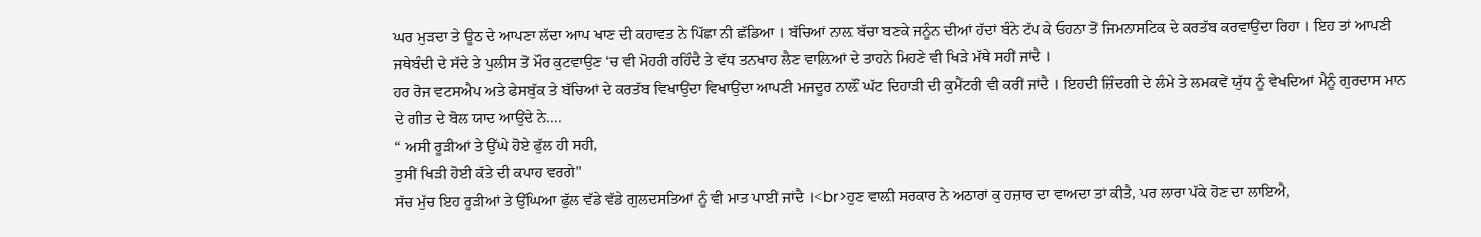ਘਰ ਮੁੜਦਾ ਤੇ ਊਠ ਦੇ ਆਪਣਾ ਲੱਦਾ ਆਪ ਖਾਣ ਦੀ ਕਹਾਵਤ ਨੇ ਪਿੱਛਾ ਨੀ ਛੱਡਿਆ । ਬੱਚਿਆਂ ਨਾਲ਼ ਬੱਚਾ ਬਣਕੇ ਜਨੂੰਨ ਦੀਆਂ ਹੱਦਾਂ ਬੰਨੇ ਟੱਪ ਕੇ ਓਹਨਾ ਤੋਂ ਜਿਮਨਾਸਟਿਕ ਦੇ ਕਰਤੱਬ ਕਰਵਾਉਂਦਾ ਰਿਹਾ । ਇਹ ਤਾਂ ਆਪਣੀ ਜਥੇਬੰਦੀ ਦੇ ਸੱਦੇ ਤੇ ਪੁਲੀਸ ਤੋਂ ਮੌਰ ਕੁਟਵਾਉਣ ‘ਚ ਵੀ ਮੋਹਰੀ ਰਹਿੰਦੈ ਤੇ ਵੱਧ ਤਨਖਾਹ ਲੈਣ ਵਾਲ਼ਿਆਂ ਦੇ ਤਾਹਨੇ ਮਿਹਣੇ ਵੀ ਖਿੜੇ ਮੱਥੇ ਸਹੀਂ ਜਾਂਦੈ ।
ਹਰ ਰੋਜ ਵਟਸਐਪ ਅਤੇ ਫੇਸਬੁੱਕ ਤੇ ਬੱਚਿਆਂ ਦੇ ਕਰਤੱਬ ਵਿਖਾਉਂਦਾ ਵਿਖਾਉਂਦਾ ਆਪਣੀ ਮਜਦੂਰ ਨਾਲ਼ੌਂ ਘੱਟ ਦਿਹਾੜੀ ਦੀ ਕੁਮੈਂਟਰੀ ਵੀ ਕਰੀਂ ਜਾਂਦੈ । ਇਹਦੀ ਜ਼ਿੰਦਗੀ ਦੇ ਲੰਮੇ ਤੇ ਲਮਕਵੇਂ ਯੁੱਧ ਨੂੰ ਵੇਖਦਿਆਂ ਮੈਨੂੰ ਗੁਰਦਾਸ ਮਾਨ ਦੇ ਗੀਤ ਦੇ ਬੋਲ ਯਾਦ ਆਉਂਦੇ ਨੇ….
“ ਅਸੀ ਰੂੜੀਆਂ ਤੇ ਉੱਘੇ ਹੋਏ ਫੁੱਲ ਹੀ ਸਹੀ,
ਤੁਸੀਂ ਖਿੜੀ ਹੋਈ ਕੱਤੇ ਦੀ ਕਪਾਹ ਵਰਗੇ"
ਸੱਚ ਮੁੱਚ ਇਹ ਰੂੜੀਆਂ ਤੇ ਉੱਘਿਆ ਫੁੱਲ ਵੱਡੇ ਵੱਡੇ ਗੁਲਦਸਤਿਆਂ ਨੂੰ ਵੀ ਮਾਤ ਪਾਈਂ ਜਾਂਦੈ ।<br>ਹੁਣ ਵਾਲ਼ੀ ਸਰਕਾਰ ਨੇ ਅਠਾਰਾਂ ਕੁ ਹਜ਼ਾਰ ਦਾ ਵਾਅਦਾ ਤਾਂ ਕੀਤੈ, ਪਰ ਲਾਰਾ ਪੱਕੇ ਹੋਣ ਦਾ ਲਾਇਐ,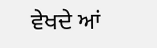ਵੇਖਦੇ ਆਂ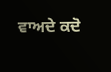ਵਾਅਦੇ ਕਦੋ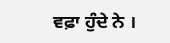ਵਫ਼ਾ ਹੁੰਦੇ ਨੇ ।